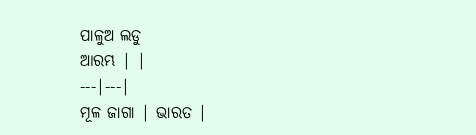ପାଳୁଅ ଲଡୁ
ଆରମ୍ଭ | |
---|---|
ମୂଳ ଜାଗା | ଭାରତ |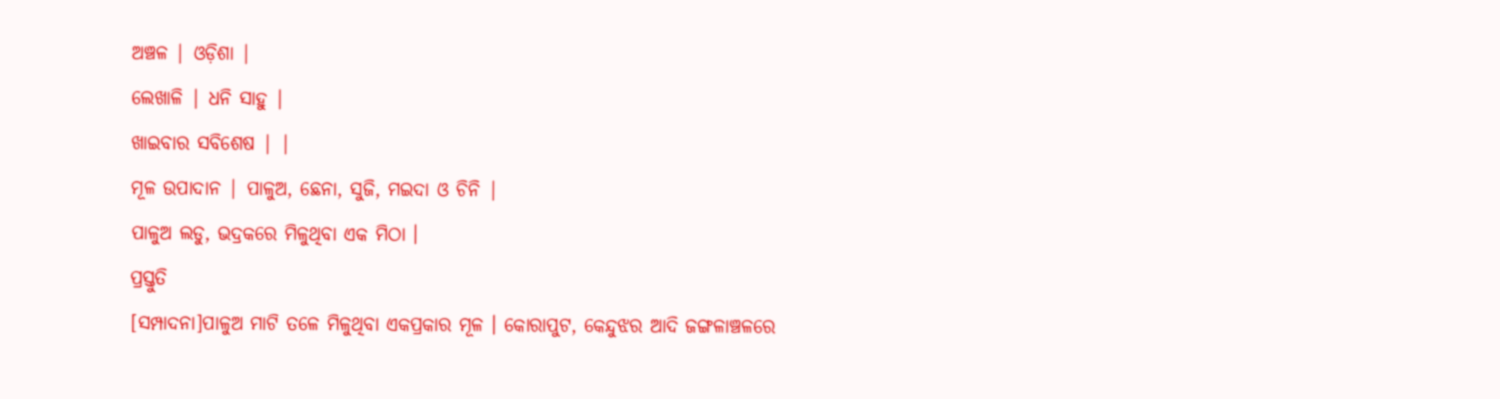ଅଞ୍ଚଳ | ଓଡ଼ିଶା |
ଲେଖାଳି | ଧନି ସାହୁ |
ଖାଇବାର ସବିଶେଷ | |
ମୂଳ ଉପାଦାନ | ପାଳୁଅ, ଛେନା, ସୁଜି, ମଇଦା ଓ ଚିନି |
ପାଳୁଅ ଲଡୁ, ଭଦ୍ରକରେ ମିଳୁଥିବା ଏକ ମିଠା ।
ପ୍ରସ୍ତୁତି
[ସମ୍ପାଦନା]ପାଳୁଅ ମାଟି ତଳେ ମିଳୁଥିବା ଏକପ୍ରକାର ମୂଳ । କୋରାପୁଟ, କେନ୍ଦୁଝର ଆଦି ଜଙ୍ଗଳାଞ୍ଚଳରେ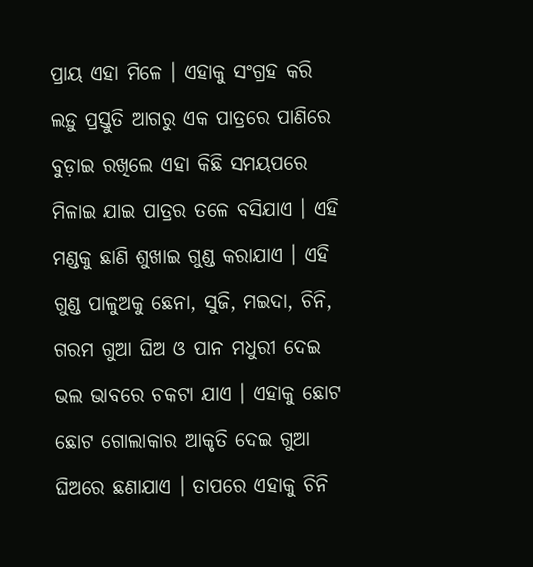ପ୍ରାୟ ଏହା ମିଳେ । ଏହାକୁ ସଂଗ୍ରହ କରି ଲଡ଼ୁ ପ୍ରସ୍ତୁତି ଆଗରୁ ଏକ ପାତ୍ରରେ ପାଣିରେ ବୁଡ଼ାଇ ରଖିଲେ ଏହା କିଛି ସମୟପରେ ମିଳାଇ ଯାଇ ପାତ୍ରର ତଳେ ବସିଯାଏ । ଏହି ମଣ୍ଡକୁ ଛାଣି ଶୁଖାଇ ଗୁଣ୍ଡ କରାଯାଏ । ଏହି ଗୁଣ୍ଡ ପାଳୁଅକୁ ଛେନା, ସୁଜି, ମଇଦା, ଚିନି, ଗରମ ଗୁଆ ଘିଅ ଓ ପାନ ମଧୁରୀ ଦେଇ ଭଲ ଭାବରେ ଚକଟା ଯାଏ । ଏହାକୁ ଛୋଟ ଛୋଟ ଗୋଲାକାର ଆକୃତି ଦେଇ ଗୁଆ ଘିଅରେ ଛଣାଯାଏ । ତାପରେ ଏହାକୁ ଚିନି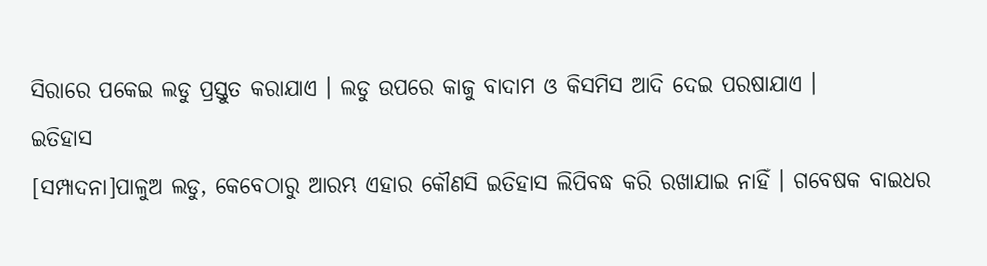ସିରାରେ ପକେଇ ଲଡୁ ପ୍ରସ୍ତୁତ କରାଯାଏ । ଲଡୁ ଉପରେ କାଜୁ ବାଦାମ ଓ କିସମିସ ଆଦି ଦେଇ ପରଷାଯାଏ ।
ଇତିହାସ
[ସମ୍ପାଦନା]ପାଳୁଅ ଲଡୁ, କେବେଠାରୁ ଆରମ୍ଭ ଏହାର କୌଣସି ଇତିହାସ ଲିପିବଦ୍ଧ କରି ରଖାଯାଇ ନାହିଁ । ଗବେଷକ ବାଇଧର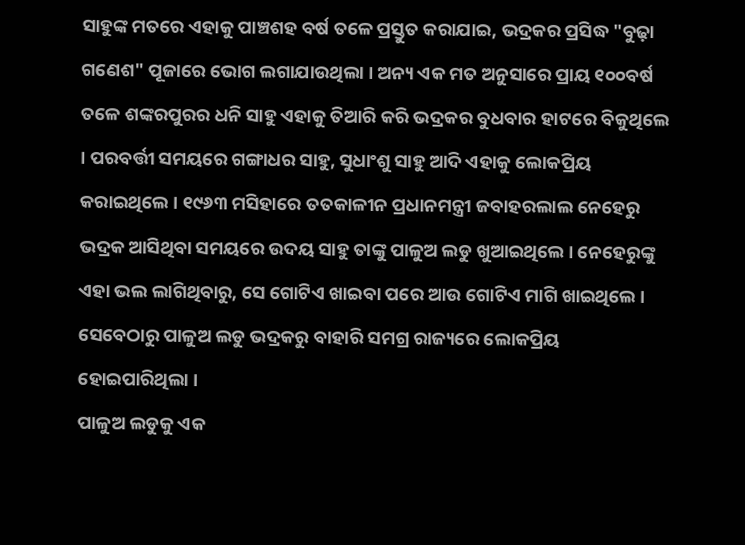ସାହୁଙ୍କ ମତରେ ଏହାକୁ ପାଞ୍ଚଶହ ବର୍ଷ ତଳେ ପ୍ରସ୍ତୁତ କରାଯାଇ, ଭଦ୍ରକର ପ୍ରସିଦ୍ଧ "ବୁଢ଼ା ଗଣେଶ" ପୂଜାରେ ଭୋଗ ଲଗାଯାଉଥିଲା । ଅନ୍ୟ ଏକ ମତ ଅନୁସାରେ ପ୍ରାୟ ୧୦୦ବର୍ଷ ତଳେ ଶଙ୍କରପୁରର ଧନି ସାହୁ ଏହାକୁ ତିଆରି କରି ଭଦ୍ରକର ବୁଧବାର ହାଟରେ ବିକୁଥିଲେ । ପରବର୍ତ୍ତୀ ସମୟରେ ଗଙ୍ଗାଧର ସାହୁ, ସୁଧାଂଶୁ ସାହୁ ଆଦି ଏହାକୁ ଲୋକପ୍ରିୟ କରାଇଥିଲେ । ୧୯୬୩ ମସିହାରେ ତତକାଳୀନ ପ୍ରଧାନମନ୍ତ୍ରୀ ଜବାହରଲାଲ ନେହେରୁ ଭଦ୍ରକ ଆସିଥିବା ସମୟରେ ଉଦୟ ସାହୁ ତାଙ୍କୁ ପାଳୁଅ ଲଡୁ ଖୁଆଇଥିଲେ । ନେହେରୁଙ୍କୁ ଏହା ଭଲ ଲାଗିଥିବାରୁ, ସେ ଗୋଟିଏ ଖାଇବା ପରେ ଆଉ ଗୋଟିଏ ମାଗି ଖାଇଥିଲେ । ସେବେଠାରୁ ପାଳୁଅ ଲଡୁ ଭଦ୍ରକରୁ ବାହାରି ସମଗ୍ର ରାଜ୍ୟରେ ଲୋକପ୍ରିୟ ହୋଇପାରିଥିଲା ।
ପାଳୁଅ ଲଡୁକୁ ଏକ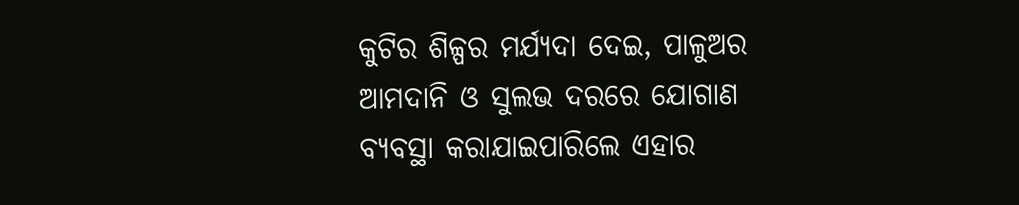କୁଟିର ଶିଳ୍ପର ମର୍ଯ୍ୟଦା ଦେଇ, ପାଳୁଅର ଆମଦାନି ଓ ସୁଲଭ ଦରରେ ଯୋଗାଣ ବ୍ୟବସ୍ଥା କରାଯାଇପାରିଲେ ଏହାର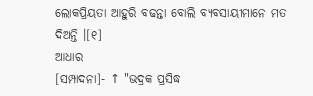ଲୋକପ୍ରିୟତା ଆହୁରି ବଢନ୍ତା ବୋଲି ବ୍ୟବସାୟୀମାନେ ମତ ଦିଅନ୍ତି ।[୧]
ଆଧାର
[ସମ୍ପାଦନା]- ↑ "ଭଦ୍ରକ ପ୍ରସିଦ୍ଧ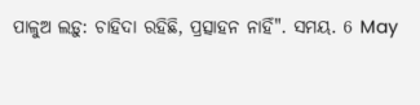ପାଳୁଅ ଲଡ଼ୁ: ଚାହିଦା ରହିଛି, ପ୍ରତ୍ସାହନ ନାହିଁ". ସମୟ. 6 May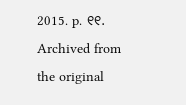2015. p. ୧୧. Archived from the original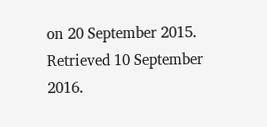on 20 September 2015. Retrieved 10 September 2016.